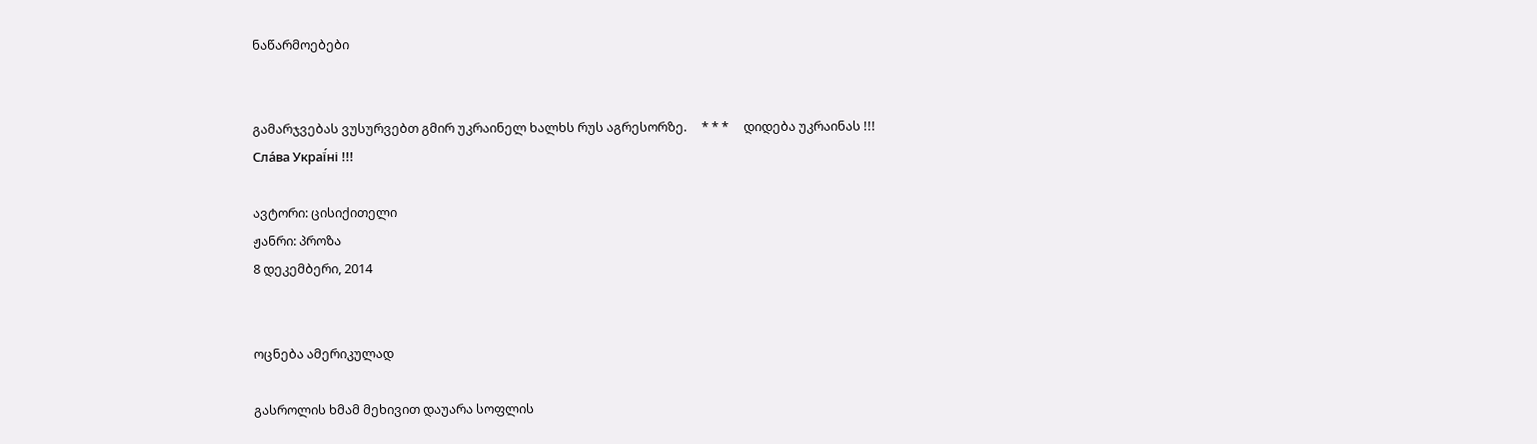ნაწარმოებები


გამარჯვებას ვუსურვებთ გმირ უკრაინელ ხალხს რუს აგრესორზე.     * * *     დიდება უკრაინას !!! Сла́ва Украї́ні !!!

ავტორი: ცისიქითელი
ჟანრი: პროზა
8 დეკემბერი, 2014


ოცნება ამერიკულად

გასროლის ხმამ მეხივით დაუარა სოფლის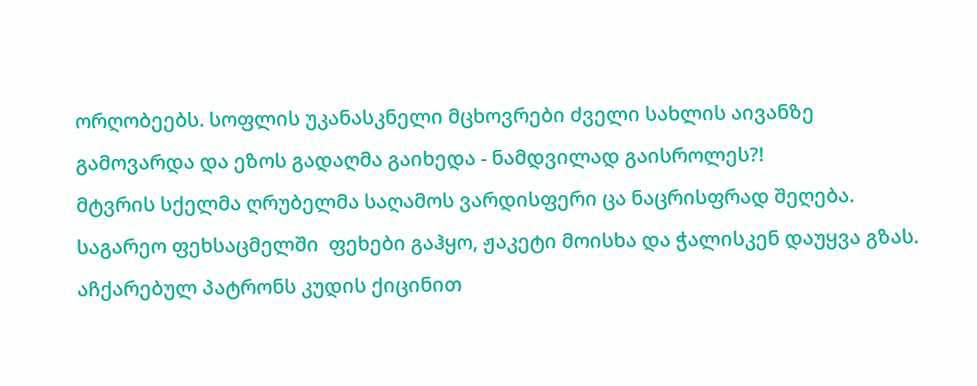ორღობეებს. სოფლის უკანასკნელი მცხოვრები ძველი სახლის აივანზე გამოვარდა და ეზოს გადაღმა გაიხედა - ნამდვილად გაისროლეს?!
მტვრის სქელმა ღრუბელმა საღამოს ვარდისფერი ცა ნაცრისფრად შეღება.
საგარეო ფეხსაცმელში  ფეხები გაჰყო, ჟაკეტი მოისხა და ჭალისკენ დაუყვა გზას.
აჩქარებულ პატრონს კუდის ქიცინით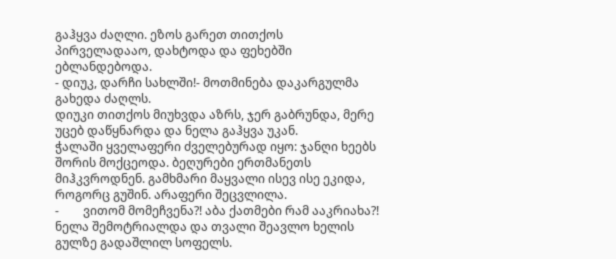გაჰყვა ძაღლი. ეზოს გარეთ თითქოს პირველადააო, დახტოდა და ფეხებში ებლანდებოდა.
- დიუკ, დარჩი სახლში!- მოთმინება დაკარგულმა გახედა ძაღლს.
დიუკი თითქოს მიუხვდა აზრს, ჯერ გაბრუნდა, მერე უცებ დაწყნარდა და ნელა გაჰყვა უკან.
ჭალაში ყველაფერი ძველებურად იყო: ჯანღი ხეებს შორის მოქცეოდა. ბეღურები ერთმანეთს მიჰკვროდნენ. გამხმარი მაყვალი ისევ ისე ეკიდა, როგორც გუშინ. არაფერი შეცვლილა.
-        ვითომ მომეჩვენა?! აბა ქათმები რამ ააკრიახა?!
ნელა შემოტრიალდა და თვალი შეავლო ხელის გულზე გადაშლილ სოფელს.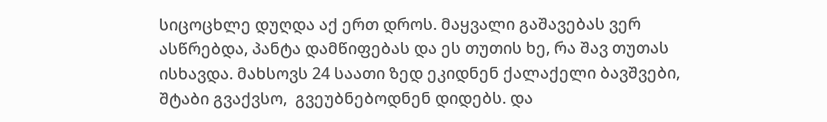სიცოცხლე დუღდა აქ ერთ დროს. მაყვალი გაშავებას ვერ ასწრებდა, პანტა დამწიფებას და ეს თუთის ხე, რა შავ თუთას ისხავდა. მახსოვს 24 საათი ზედ ეკიდნენ ქალაქელი ბავშვები, შტაბი გვაქვსო,  გვეუბნებოდნენ დიდებს. და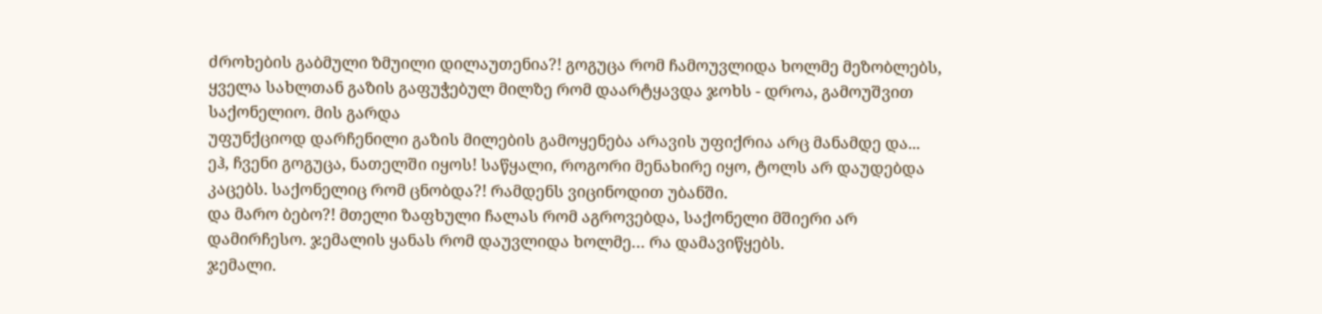ძროხების გაბმული ზმუილი დილაუთენია?! გოგუცა რომ ჩამოუვლიდა ხოლმე მეზობლებს, ყველა სახლთან გაზის გაფუჭებულ მილზე რომ დაარტყავდა ჯოხს - დროა, გამოუშვით საქონელიო. მის გარდა
უფუნქციოდ დარჩენილი გაზის მილების გამოყენება არავის უფიქრია არც მანამდე და...
ეჰ, ჩვენი გოგუცა, ნათელში იყოს! საწყალი, როგორი მენახირე იყო, ტოლს არ დაუდებდა კაცებს. საქონელიც რომ ცნობდა?! რამდენს ვიცინოდით უბანში.
და მარო ბებო?! მთელი ზაფხული ჩალას რომ აგროვებდა, საქონელი მშიერი არ დამირჩესო. ჯემალის ყანას რომ დაუვლიდა ხოლმე… რა დამავიწყებს.
ჯემალი.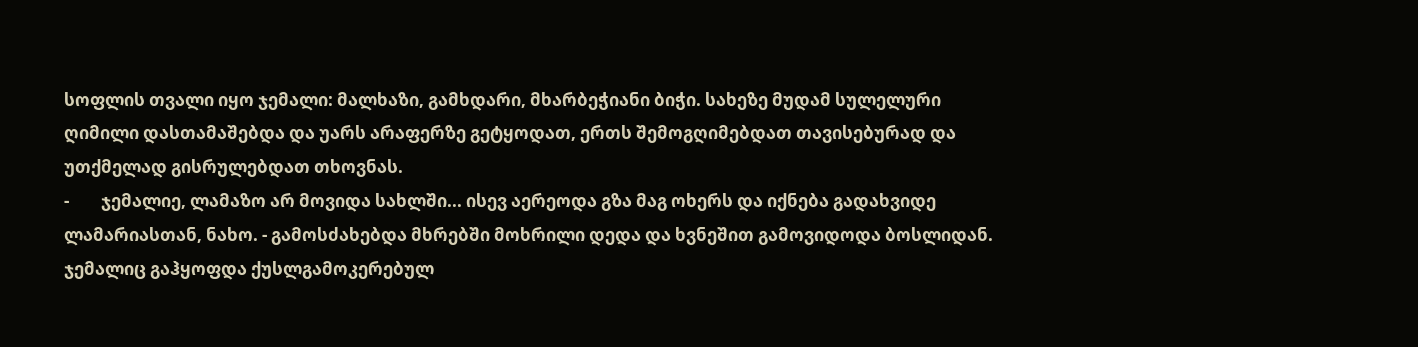სოფლის თვალი იყო ჯემალი: მალხაზი, გამხდარი, მხარბეჭიანი ბიჭი. სახეზე მუდამ სულელური ღიმილი დასთამაშებდა და უარს არაფერზე გეტყოდათ, ერთს შემოგღიმებდათ თავისებურად და უთქმელად გისრულებდათ თხოვნას.
-        ჯემალიე, ლამაზო არ მოვიდა სახლში... ისევ აერეოდა გზა მაგ ოხერს და იქნება გადახვიდე ლამარიასთან, ნახო. - გამოსძახებდა მხრებში მოხრილი დედა და ხვნეშით გამოვიდოდა ბოსლიდან.
ჯემალიც გაჰყოფდა ქუსლგამოკერებულ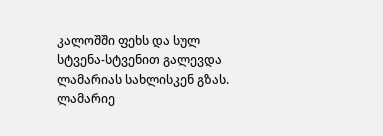კალოშში ფეხს და სულ სტვენა-სტვენით გალევდა ლამარიას სახლისკენ გზას.
ლამარიე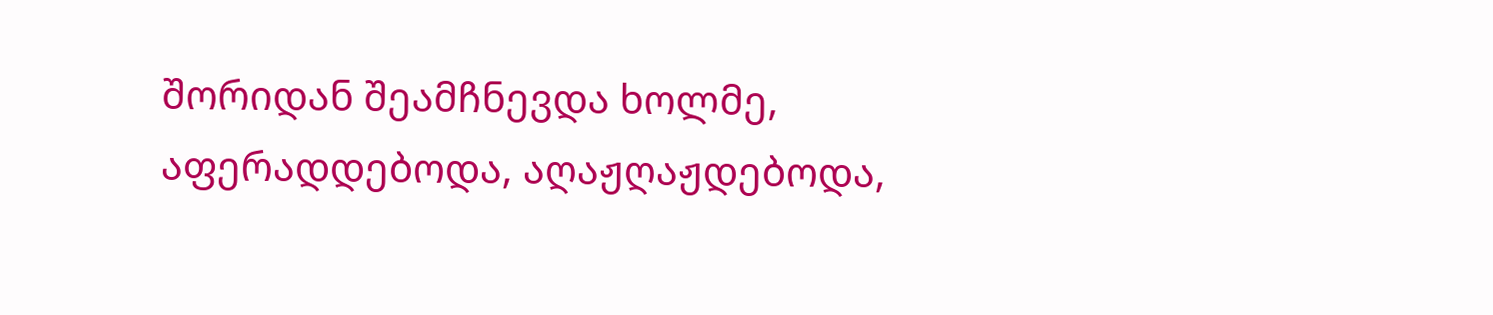შორიდან შეამჩნევდა ხოლმე, აფერადდებოდა, აღაჟღაჟდებოდა,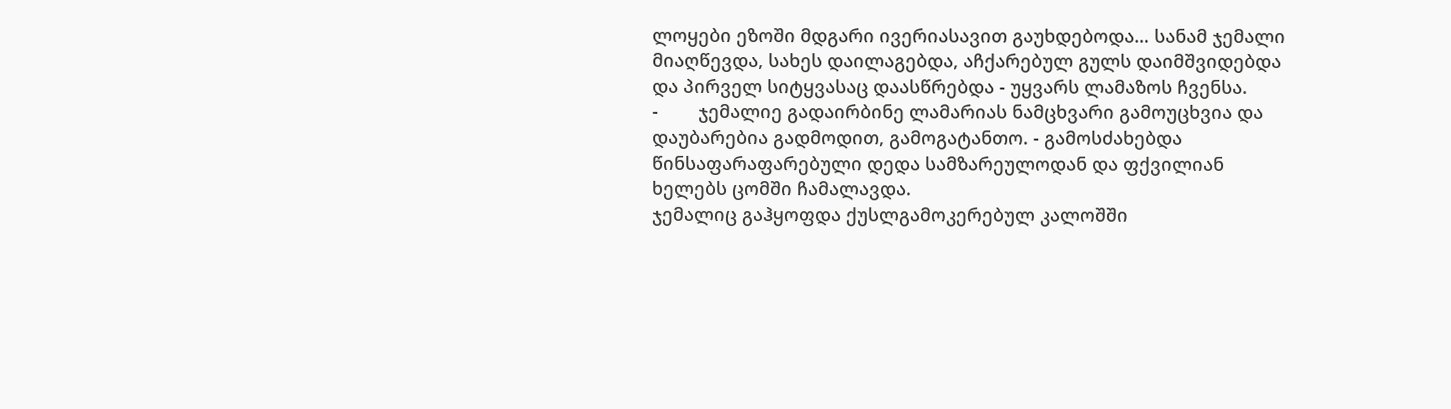ლოყები ეზოში მდგარი ივერიასავით გაუხდებოდა… სანამ ჯემალი მიაღწევდა, სახეს დაილაგებდა, აჩქარებულ გულს დაიმშვიდებდა და პირველ სიტყვასაც დაასწრებდა - უყვარს ლამაზოს ჩვენსა.
-        ჯემალიე გადაირბინე ლამარიას ნამცხვარი გამოუცხვია და დაუბარებია გადმოდით, გამოგატანთო. - გამოსძახებდა წინსაფარაფარებული დედა სამზარეულოდან და ფქვილიან ხელებს ცომში ჩამალავდა.
ჯემალიც გაჰყოფდა ქუსლგამოკერებულ კალოშში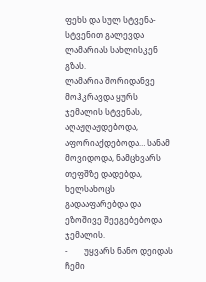ფეხს და სულ სტვენა-სტვენით გალევდა ლამარიას სახლისკენ გზას.
ლამარია შორიდანვე მოჰკრავდა ყურს ჯემალის სტვენას, აღაჟღაჟდებოდა, აფორიაქდებოდა… სანამ მოვიდოდა, ნამცხვარს თეფშზე დადებდა, ხელსახოცს გადააფარებდა და ეზოშივე შეეგებებოდა ჯემალის.
-        უყვარს ნანო დეიდას ჩემი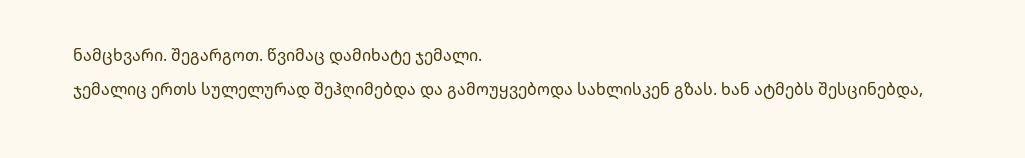ნამცხვარი. შეგარგოთ. წვიმაც დამიხატე ჯემალი.
ჯემალიც ერთს სულელურად შეჰღიმებდა და გამოუყვებოდა სახლისკენ გზას. ხან ატმებს შესცინებდა,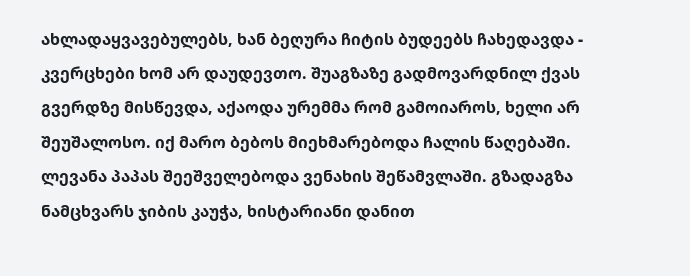ახლადაყვავებულებს, ხან ბეღურა ჩიტის ბუდეებს ჩახედავდა - კვერცხები ხომ არ დაუდევთო. შუაგზაზე გადმოვარდნილ ქვას გვერდზე მისწევდა, აქაოდა ურემმა რომ გამოიაროს, ხელი არ შეუშალოსო. იქ მარო ბებოს მიეხმარებოდა ჩალის წაღებაში. ლევანა პაპას შეეშველებოდა ვენახის შეწამვლაში. გზადაგზა ნამცხვარს ჯიბის კაუჭა, ხისტარიანი დანით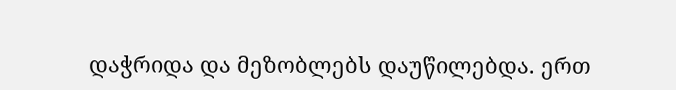დაჭრიდა და მეზობლებს დაუწილებდა. ერთ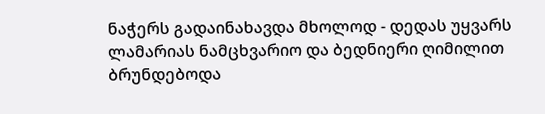ნაჭერს გადაინახავდა მხოლოდ - დედას უყვარს ლამარიას ნამცხვარიო და ბედნიერი ღიმილით ბრუნდებოდა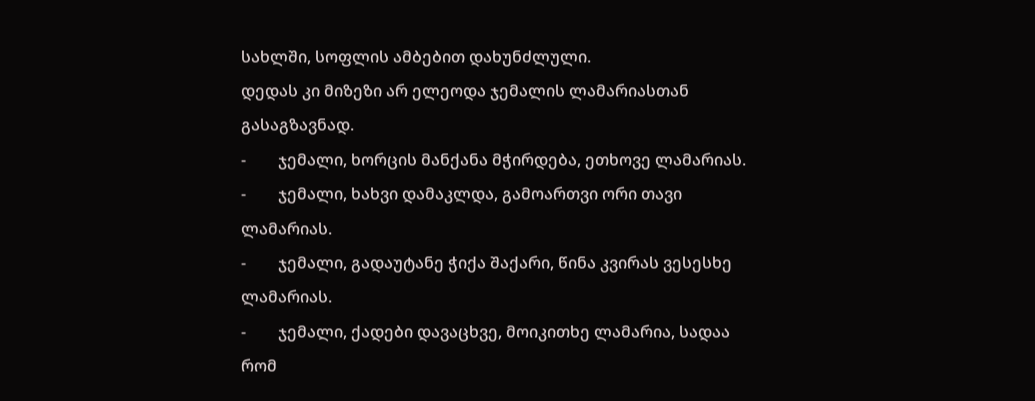სახლში, სოფლის ამბებით დახუნძლული.
დედას კი მიზეზი არ ელეოდა ჯემალის ლამარიასთან გასაგზავნად.
-        ჯემალი, ხორცის მანქანა მჭირდება, ეთხოვე ლამარიას.
-        ჯემალი, ხახვი დამაკლდა, გამოართვი ორი თავი ლამარიას.
-        ჯემალი, გადაუტანე ჭიქა შაქარი, წინა კვირას ვესესხე ლამარიას.
-        ჯემალი, ქადები დავაცხვე, მოიკითხე ლამარია, სადაა რომ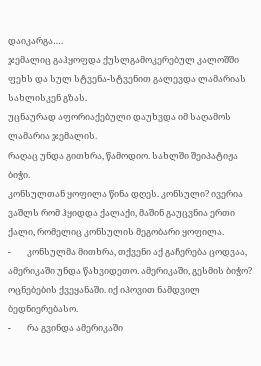დაიკარგა….
ჯემალიც გაჰყოფდა ქუსლგამოკერებულ კალოშში ფეხს და სულ სტვენა-სტვენით გალევდა ლამარიას სახლისკენ გზას.
უცნაურად აფორიაქებული დაუხვდა იმ საღამოს ლამარია ჯემალის.
რაღაც უნდა გითხრა, წამოდიო. სახლში შეიპატიჟა ბიჭი.
კონსულთან ყოფილა წინა დღეს. კონსული? ივერია ვაშლს რომ ჰყიდდა ქალაქი, მაშინ გაუცვნია ერთი ქალი, რომელიც კონსულის მეგობარი ყოფილა.
-        კონსულმა მითხრა, თქვენი აქ გაჩერება ცოდვაა, ამერიკაში უნდა წახვიდეთო. ამერიკაში, გესმის ბიჭო? ოცნებების ქვეყანაში. იქ იპოვით ნამდვილ ბედნიერებასო.
-        რა გვინდა ამერიკაში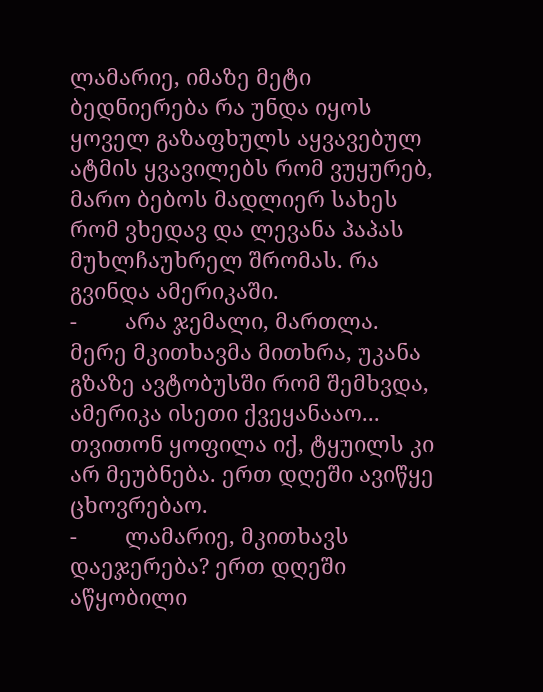ლამარიე, იმაზე მეტი ბედნიერება რა უნდა იყოს ყოველ გაზაფხულს აყვავებულ ატმის ყვავილებს რომ ვუყურებ, მარო ბებოს მადლიერ სახეს რომ ვხედავ და ლევანა პაპას მუხლჩაუხრელ შრომას. რა გვინდა ამერიკაში.
-        არა ჯემალი, მართლა. მერე მკითხავმა მითხრა, უკანა გზაზე ავტობუსში რომ შემხვდა, ამერიკა ისეთი ქვეყანააო... თვითონ ყოფილა იქ, ტყუილს კი არ მეუბნება. ერთ დღეში ავიწყე ცხოვრებაო.
-        ლამარიე, მკითხავს დაეჯერება? ერთ დღეში აწყობილი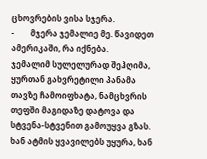ცხოვრების ვისა სჯერა.
-        მჯერა ჯემალიე მე. წავიდეთ ამერიკაში, რა იქნება.
ჯემალიმ სულელურად შეჰღიმა, ყურთან გახვრეტილი პანამა თავზე ჩამოიფხატა, ნამცხვრის თეფში მაგიდაზე დატოვა და სტვენა-სტვენით გამოუყვა გზას. ხან ატმის ყვავილებს უყურა, ხან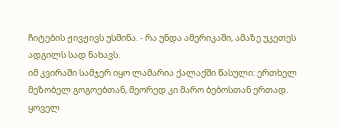ჩიტების ჟივჟივს უსმინა. - რა უნდა ამერიკაში, ამაზე უკეთეს ადგილს სად ნახავს.
იმ კვირაში სამჯერ იყო ლამარია ქალაქში წასული: ერთხელ მეზობელ გოგოებთან, მეორედ კი მარო ბებოსთან ერთად.
ყოველ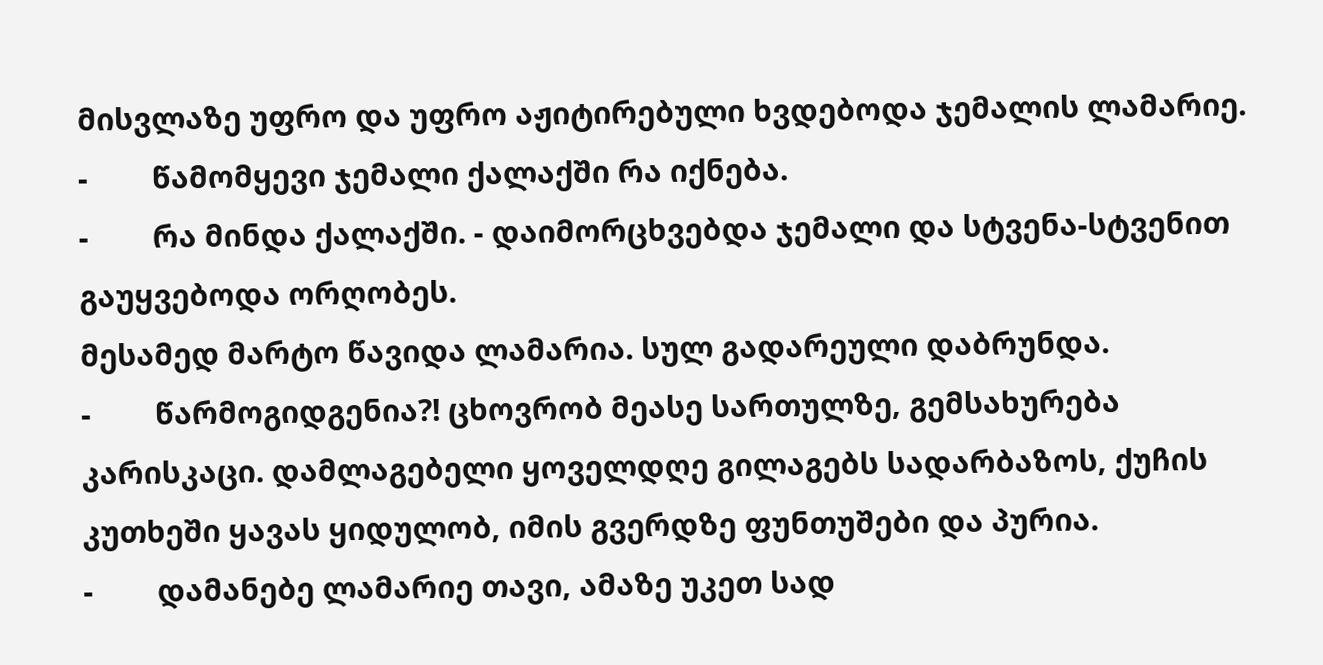მისვლაზე უფრო და უფრო აჟიტირებული ხვდებოდა ჯემალის ლამარიე.
-        წამომყევი ჯემალი ქალაქში რა იქნება.
-        რა მინდა ქალაქში. - დაიმორცხვებდა ჯემალი და სტვენა-სტვენით გაუყვებოდა ორღობეს.
მესამედ მარტო წავიდა ლამარია. სულ გადარეული დაბრუნდა.
-        წარმოგიდგენია?! ცხოვრობ მეასე სართულზე, გემსახურება კარისკაცი. დამლაგებელი ყოველდღე გილაგებს სადარბაზოს, ქუჩის კუთხეში ყავას ყიდულობ, იმის გვერდზე ფუნთუშები და პურია.
-        დამანებე ლამარიე თავი, ამაზე უკეთ სად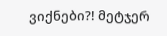ვიქნები?! მეტჯერ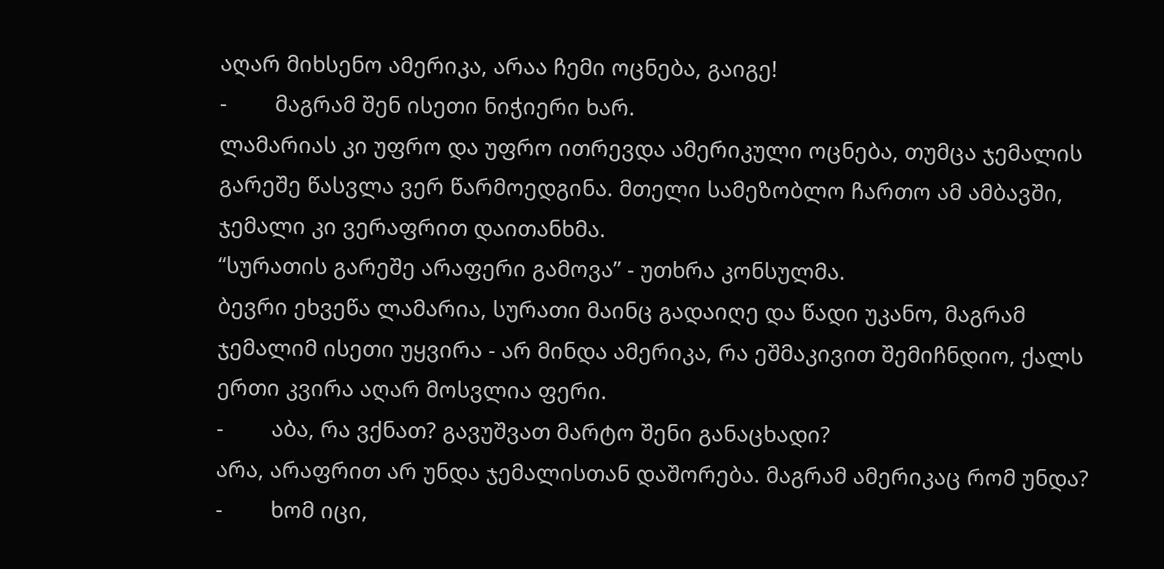აღარ მიხსენო ამერიკა, არაა ჩემი ოცნება, გაიგე!
-        მაგრამ შენ ისეთი ნიჭიერი ხარ.
ლამარიას კი უფრო და უფრო ითრევდა ამერიკული ოცნება, თუმცა ჯემალის გარეშე წასვლა ვერ წარმოედგინა. მთელი სამეზობლო ჩართო ამ ამბავში, ჯემალი კი ვერაფრით დაითანხმა.
“სურათის გარეშე არაფერი გამოვა” - უთხრა კონსულმა.
ბევრი ეხვეწა ლამარია, სურათი მაინც გადაიღე და წადი უკანო, მაგრამ ჯემალიმ ისეთი უყვირა - არ მინდა ამერიკა, რა ეშმაკივით შემიჩნდიო, ქალს ერთი კვირა აღარ მოსვლია ფერი.
-        აბა, რა ვქნათ? გავუშვათ მარტო შენი განაცხადი?
არა, არაფრით არ უნდა ჯემალისთან დაშორება. მაგრამ ამერიკაც რომ უნდა?
-        ხომ იცი,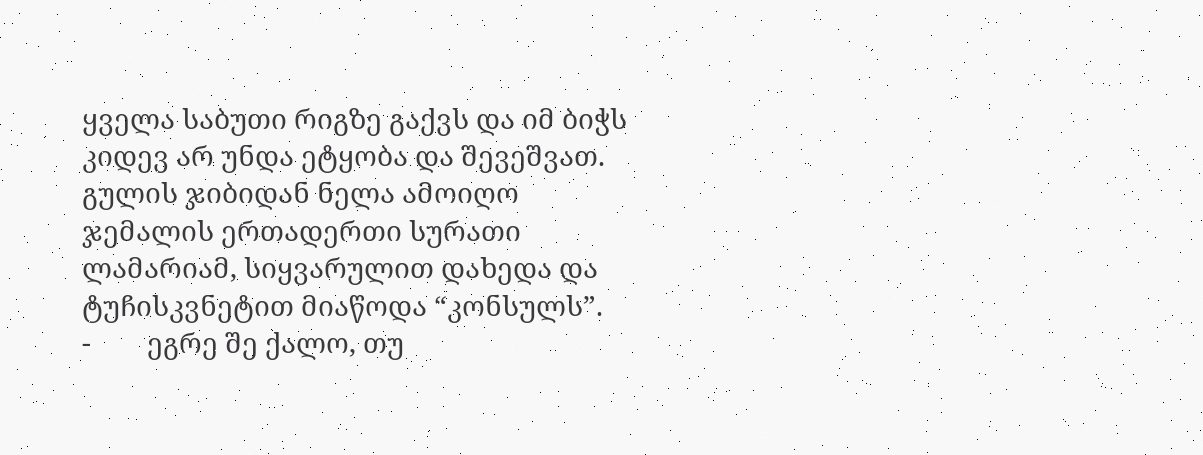ყველა საბუთი რიგზე გაქვს და იმ ბიჭს კიდევ არ უნდა ეტყობა და შევეშვათ.
გულის ჯიბიდან ნელა ამოიღო ჯემალის ერთადერთი სურათი ლამარიამ, სიყვარულით დახედა და  ტუჩისკვნეტით მიაწოდა “კონსულს”.
-        ეგრე შე ქალო, თუ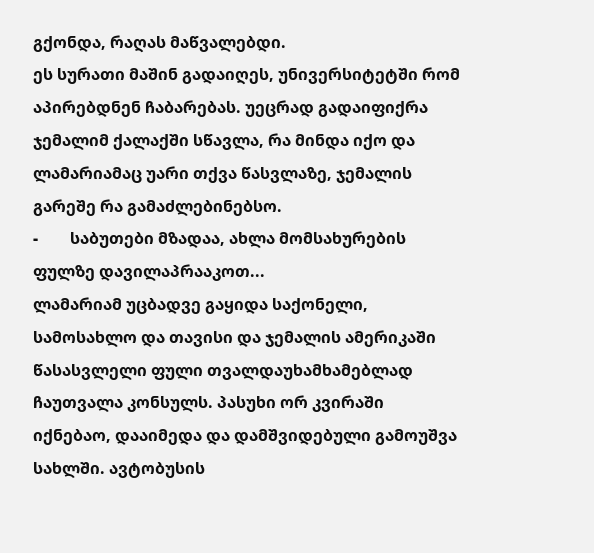გქონდა, რაღას მაწვალებდი.
ეს სურათი მაშინ გადაიღეს, უნივერსიტეტში რომ აპირებდნენ ჩაბარებას. უეცრად გადაიფიქრა ჯემალიმ ქალაქში სწავლა, რა მინდა იქო და ლამარიამაც უარი თქვა წასვლაზე, ჯემალის გარეშე რა გამაძლებინებსო.
-        საბუთები მზადაა, ახლა მომსახურების ფულზე დავილაპრააკოთ...
ლამარიამ უცბადვე გაყიდა საქონელი, სამოსახლო და თავისი და ჯემალის ამერიკაში წასასვლელი ფული თვალდაუხამხამებლად ჩაუთვალა კონსულს. პასუხი ორ კვირაში იქნებაო, დააიმედა და დამშვიდებული გამოუშვა სახლში. ავტობუსის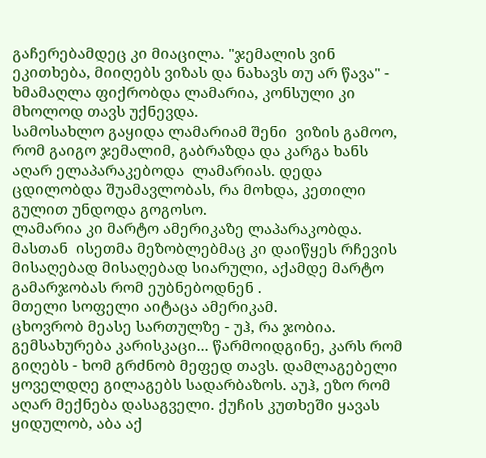გაჩერებამდეც კი მიაცილა. "ჯემალის ვინ ეკითხება, მიიღებს ვიზას და ნახავს თუ არ წავა" - ხმამაღლა ფიქრობდა ლამარია, კონსული კი მხოლოდ თავს უქნევდა.
სამოსახლო გაყიდა ლამარიამ შენი  ვიზის გამოო, რომ გაიგო ჯემალიმ, გაბრაზდა და კარგა ხანს აღარ ელაპარაკებოდა  ლამარიას. დედა ცდილობდა შუამავლობას, რა მოხდა, კეთილი გულით უნდოდა გოგოსო.
ლამარია კი მარტო ამერიკაზე ლაპარაკობდა. მასთან  ისეთმა მეზობლებმაც კი დაიწყეს რჩევის მისაღებად მისაღებად სიარული, აქამდე მარტო გამარჯობას რომ ეუბნებოდნენ .
მთელი სოფელი აიტაცა ამერიკამ.
ცხოვრობ მეასე სართულზე - უჰ, რა ჯობია. გემსახურება კარისკაცი... წარმოიდგინე, კარს რომ გიღებს - ხომ გრძნობ მეფედ თავს. დამლაგებელი ყოველდღე გილაგებს სადარბაზოს. აუჰ, ეზო რომ აღარ მექნება დასაგველი. ქუჩის კუთხეში ყავას ყიდულობ, აბა აქ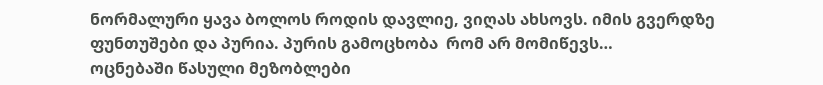ნორმალური ყავა ბოლოს როდის დავლიე, ვიღას ახსოვს. იმის გვერდზე ფუნთუშები და პურია. პურის გამოცხობა  რომ არ მომიწევს…
ოცნებაში წასული მეზობლები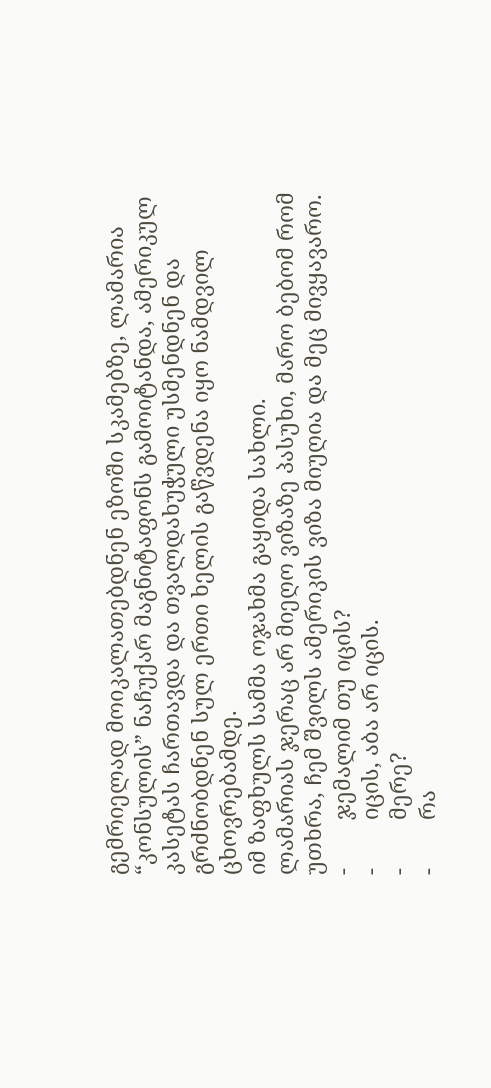გემრიელად მოიკალათებდნენ ეზოში სკამებზე, ლამარია “კონსულის” ნაჩუქარ მაგნიტაფონს გამოიტანდა, ამერიკულ კასეტას ჩართავდა და თვალდახუჭული უსმენდნენ და გრძნობდნენ სულ ერთი ხელის გაწვდენა იყო ნამდვილ ცხოვრებამდე.
იმ ზაფხულს სამმა ოჯახმა გაყიდა სახლი.
ლამარიას ჯერაც არ მიეღო ვიზაზე პასუხი, მარო ბებომ რომ უთხრა, ჩემ შვილს ამერიკის ვიზა მიუღია და მეც მივყავარო.
-        ჯემალიმ თუ იცის?
-        იცის, აბა არ იცის.
-        მერე?
-        რა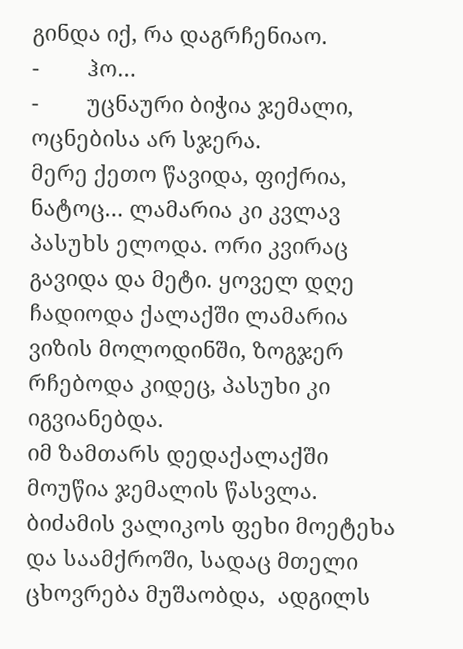გინდა იქ, რა დაგრჩენიაო.
-        ჰო…
-        უცნაური ბიჭია ჯემალი, ოცნებისა არ სჯერა.
მერე ქეთო წავიდა, ფიქრია, ნატოც… ლამარია კი კვლავ პასუხს ელოდა. ორი კვირაც გავიდა და მეტი. ყოველ დღე ჩადიოდა ქალაქში ლამარია ვიზის მოლოდინში, ზოგჯერ რჩებოდა კიდეც, პასუხი კი იგვიანებდა.
იმ ზამთარს დედაქალაქში მოუწია ჯემალის წასვლა. ბიძამის ვალიკოს ფეხი მოეტეხა  და საამქროში, სადაც მთელი ცხოვრება მუშაობდა,  ადგილს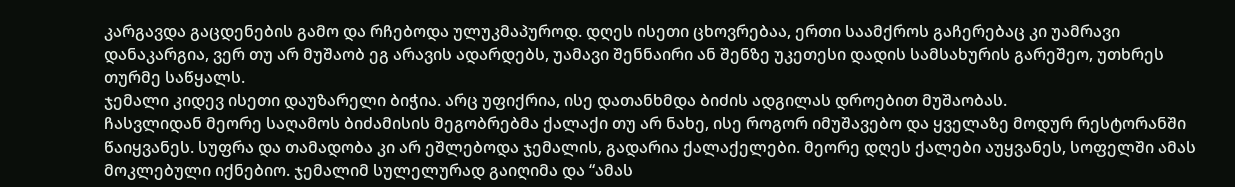კარგავდა გაცდენების გამო და რჩებოდა ულუკმაპუროდ. დღეს ისეთი ცხოვრებაა, ერთი საამქროს გაჩერებაც კი უამრავი დანაკარგია, ვერ თუ არ მუშაობ ეგ არავის ადარდებს, უამავი შენნაირი ან შენზე უკეთესი დადის სამსახურის გარეშეო, უთხრეს თურმე საწყალს.
ჯემალი კიდევ ისეთი დაუზარელი ბიჭია. არც უფიქრია, ისე დათანხმდა ბიძის ადგილას დროებით მუშაობას.
ჩასვლიდან მეორე საღამოს ბიძამისის მეგობრებმა ქალაქი თუ არ ნახე, ისე როგორ იმუშავებო და ყველაზე მოდურ რესტორანში წაიყვანეს. სუფრა და თამადობა კი არ ეშლებოდა ჯემალის, გადარია ქალაქელები. მეორე დღეს ქალები აუყვანეს, სოფელში ამას მოკლებული იქნებიო. ჯემალიმ სულელურად გაიღიმა და “ამას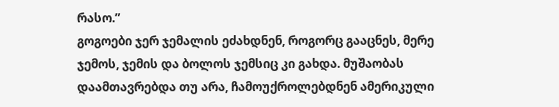რასო.”
გოგოები ჯერ ჯემალის ეძახდნენ, როგორც გააცნეს, მერე ჯემოს, ჯემის და ბოლოს ჯემსიც კი გახდა. მუშაობას დაამთავრებდა თუ არა, ჩამოუქროლებდნენ ამერიკული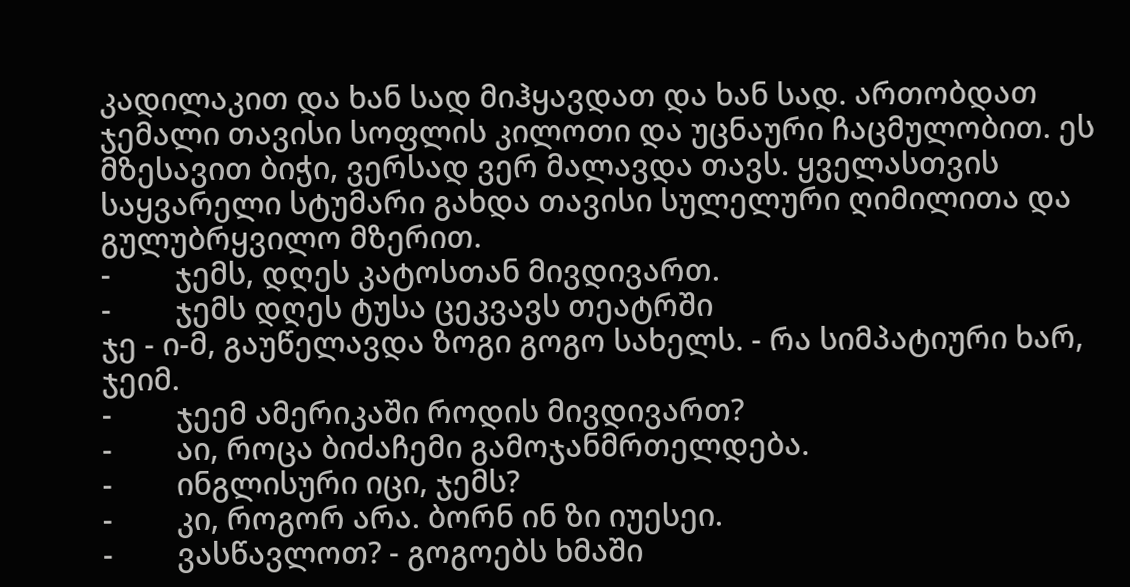კადილაკით და ხან სად მიჰყავდათ და ხან სად. ართობდათ ჯემალი თავისი სოფლის კილოთი და უცნაური ჩაცმულობით. ეს მზესავით ბიჭი, ვერსად ვერ მალავდა თავს. ყველასთვის საყვარელი სტუმარი გახდა თავისი სულელური ღიმილითა და გულუბრყვილო მზერით.
-        ჯემს, დღეს კატოსთან მივდივართ.
-        ჯემს დღეს ტუსა ცეკვავს თეატრში
ჯე - ი-მ, გაუწელავდა ზოგი გოგო სახელს. - რა სიმპატიური ხარ, ჯეიმ.
-        ჯეემ ამერიკაში როდის მივდივართ?
-        აი, როცა ბიძაჩემი გამოჯანმრთელდება.
-        ინგლისური იცი, ჯემს?
-        კი, როგორ არა. ბორნ ინ ზი იუესეი.
-        ვასწავლოთ? - გოგოებს ხმაში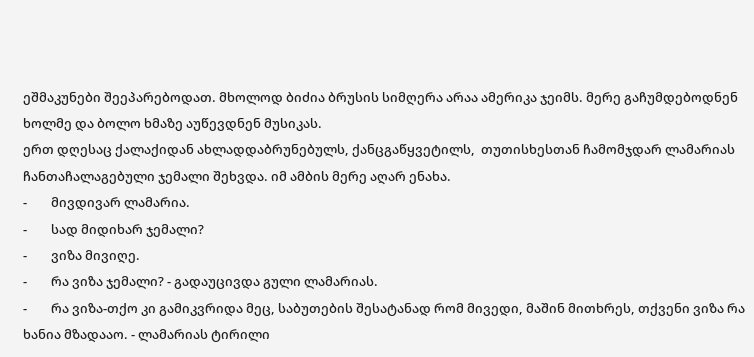ეშმაკუნები შეეპარებოდათ. მხოლოდ ბიძია ბრუსის სიმღერა არაა ამერიკა ჯეიმს. მერე გაჩუმდებოდნენ ხოლმე და ბოლო ხმაზე აუწევდნენ მუსიკას.
ერთ დღესაც ქალაქიდან ახლადდაბრუნებულს, ქანცგაწყვეტილს,  თუთისხესთან ჩამომჯდარ ლამარიას  ჩანთაჩალაგებული ჯემალი შეხვდა. იმ ამბის მერე აღარ ენახა.
-        მივდივარ ლამარია.
-        სად მიდიხარ ჯემალი?
-        ვიზა მივიღე.
-        რა ვიზა ჯემალი? - გადაუცივდა გული ლამარიას.
-        რა ვიზა-თქო კი გამიკვრიდა მეც, საბუთების შესატანად რომ მივედი, მაშინ მითხრეს, თქვენი ვიზა რა ხანია მზადააო. - ლამარიას ტირილი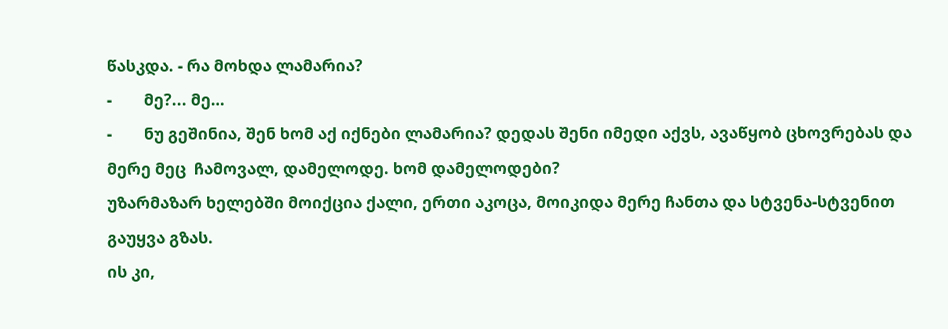წასკდა. - რა მოხდა ლამარია?
-        მე?... მე…
-        ნუ გეშინია, შენ ხომ აქ იქნები ლამარია? დედას შენი იმედი აქვს, ავაწყობ ცხოვრებას და მერე მეც  ჩამოვალ, დამელოდე. ხომ დამელოდები?
უზარმაზარ ხელებში მოიქცია ქალი, ერთი აკოცა, მოიკიდა მერე ჩანთა და სტვენა-სტვენით გაუყვა გზას.
ის კი,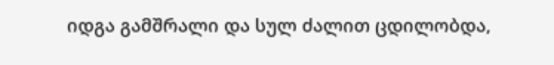იდგა გამშრალი და სულ ძალით ცდილობდა,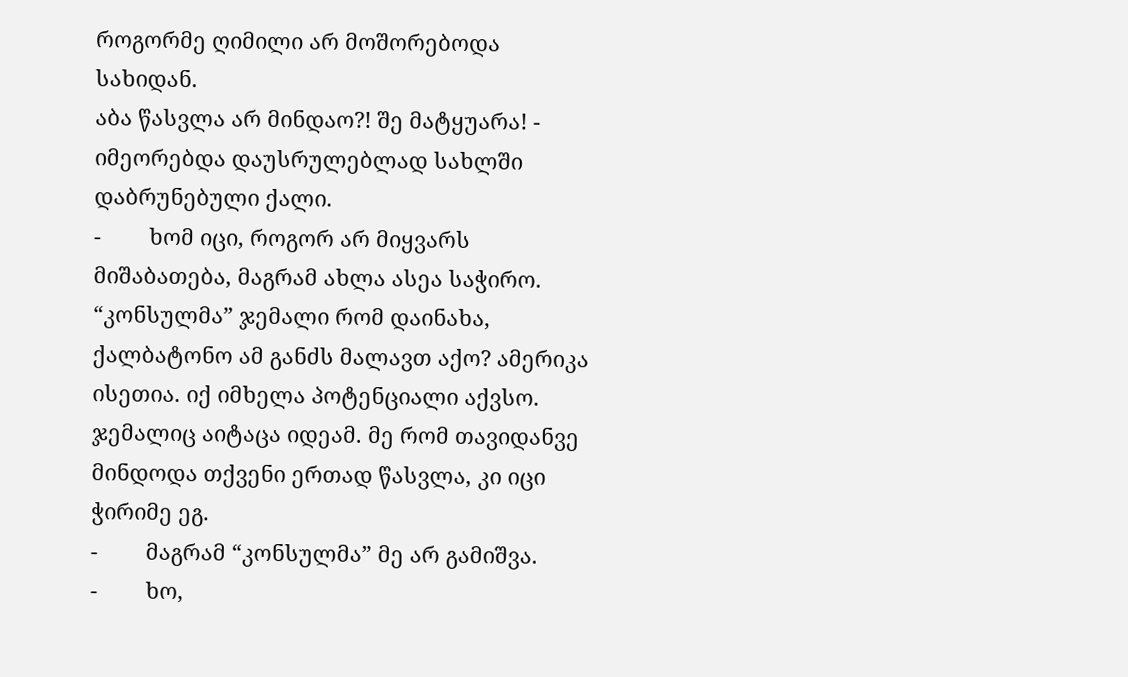როგორმე ღიმილი არ მოშორებოდა სახიდან.
აბა წასვლა არ მინდაო?! შე მატყუარა! - იმეორებდა დაუსრულებლად სახლში დაბრუნებული ქალი.
-        ხომ იცი, როგორ არ მიყვარს მიშაბათება, მაგრამ ახლა ასეა საჭირო. “კონსულმა” ჯემალი რომ დაინახა, ქალბატონო ამ განძს მალავთ აქო? ამერიკა ისეთია. იქ იმხელა პოტენციალი აქვსო. ჯემალიც აიტაცა იდეამ. მე რომ თავიდანვე მინდოდა თქვენი ერთად წასვლა, კი იცი ჭირიმე ეგ.
-        მაგრამ “კონსულმა” მე არ გამიშვა.
-        ხო,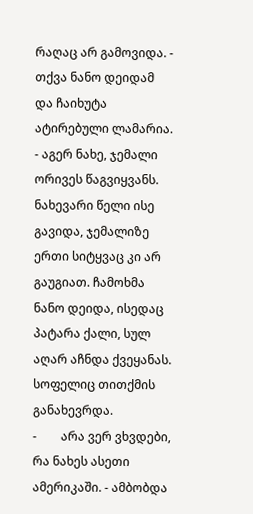რაღაც არ გამოვიდა. - თქვა ნანო დეიდამ და ჩაიხუტა ატირებული ლამარია. - აგერ ნახე, ჯემალი ორივეს წაგვიყვანს.
ნახევარი წელი ისე გავიდა, ჯემალიზე ერთი სიტყვაც კი არ გაუგიათ. ჩამოხმა ნანო დეიდა, ისედაც პატარა ქალი, სულ აღარ აჩნდა ქვეყანას. სოფელიც თითქმის განახევრდა.
-        არა ვერ ვხვდები, რა ნახეს ასეთი ამერიკაში. - ამბობდა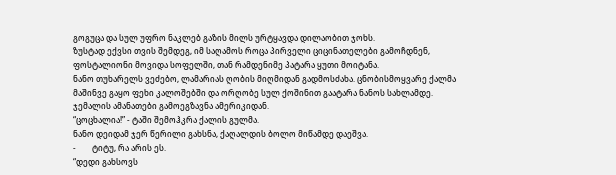გოგუცა და სულ უფრო ნაკლებ გაზის მილს ურტყავდა დილაობით ჯოხს.
ზუსტად ექვსი თვის შემდეგ, იმ საღამოს როცა პირველი ციცინათელები გამოჩდნენ, ფოსტალიონი მოვიდა სოფელში, თან რამდენიმე პატარა ყუთი მოიტანა.
ნანო თუხარელს ვეძებო, ლამარიას ღობის მიღმიდან გადმოსძახა. ცნობისმოყვარე ქალმა მაშინვე გაყო ფეხი კალოშებში და ორღობე სულ ქოშინით გაატარა ნანოს სახლამდე.
ჯემალის ამანათები გამოეგზავნა ამერიკიდან.
“ცოცხალია!” - ტაში შემოჰკრა ქალის გულმა.
ნანო დეიდამ ჯერ წერილი გახსნა, ქაღალდის ბოლო მიწამდე დაეშვა.
-        ტიტუ, რა არის ეს.
“დედი გახსოვს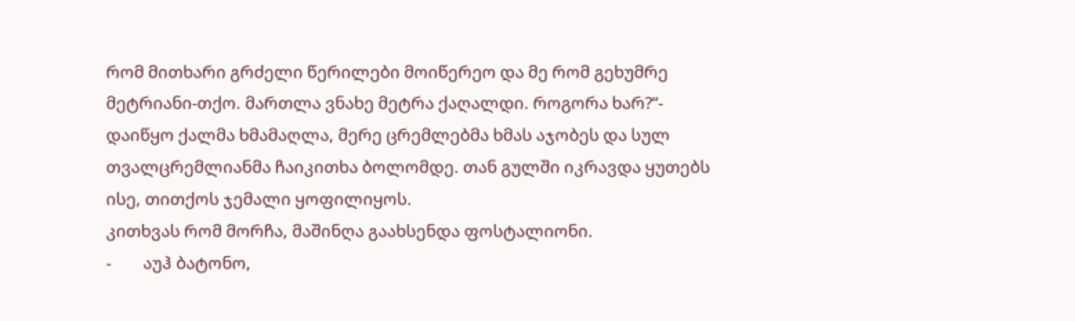რომ მითხარი გრძელი წერილები მოიწერეო და მე რომ გეხუმრე მეტრიანი-თქო. მართლა ვნახე მეტრა ქაღალდი. როგორა ხარ?“- დაიწყო ქალმა ხმამაღლა, მერე ცრემლებმა ხმას აჯობეს და სულ თვალცრემლიანმა ჩაიკითხა ბოლომდე. თან გულში იკრავდა ყუთებს ისე, თითქოს ჯემალი ყოფილიყოს.
კითხვას რომ მორჩა, მაშინღა გაახსენდა ფოსტალიონი.
-        აუჰ ბატონო,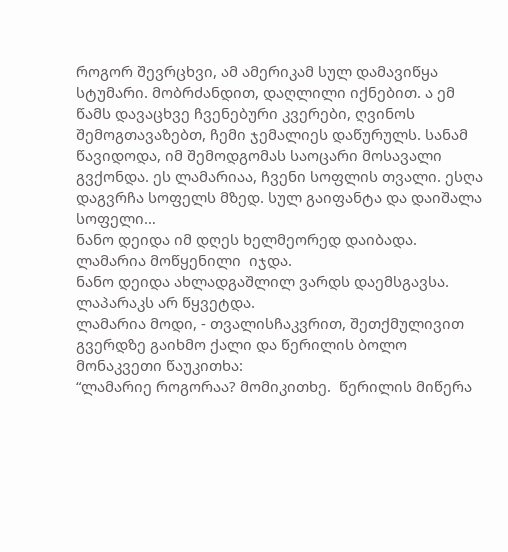როგორ შევრცხვი, ამ ამერიკამ სულ დამავიწყა სტუმარი. მობრძანდით, დაღლილი იქნებით. ა ემ წამს დავაცხვე ჩვენებური კვერები, ღვინოს შემოგთავაზებთ, ჩემი ჯემალიეს დაწურულს. სანამ წავიდოდა, იმ შემოდგომას საოცარი მოსავალი გვქონდა. ეს ლამარიაა, ჩვენი სოფლის თვალი. ესღა დაგვრჩა სოფელს მზედ. სულ გაიფანტა და დაიშალა სოფელი…
ნანო დეიდა იმ დღეს ხელმეორედ დაიბადა.
ლამარია მოწყენილი  იჯდა.
ნანო დეიდა ახლადგაშლილ ვარდს დაემსგავსა. ლაპარაკს არ წყვეტდა.
ლამარია მოდი, - თვალისჩაკვრით, შეთქმულივით გვერდზე გაიხმო ქალი და წერილის ბოლო მონაკვეთი წაუკითხა:
“ლამარიე როგორაა? მომიკითხე.  წერილის მიწერა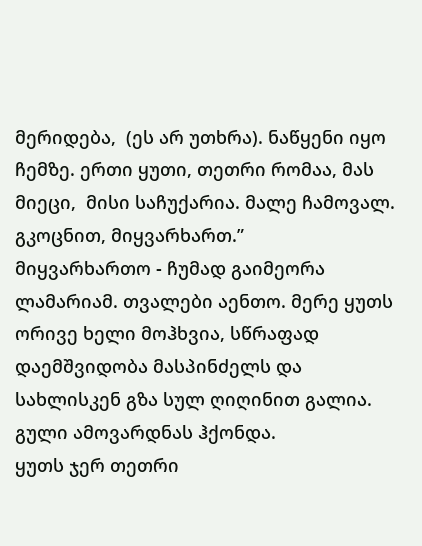მერიდება,  (ეს არ უთხრა). ნაწყენი იყო ჩემზე. ერთი ყუთი, თეთრი რომაა, მას მიეცი,  მისი საჩუქარია. მალე ჩამოვალ.
გკოცნით, მიყვარხართ.”
მიყვარხართო - ჩუმად გაიმეორა ლამარიამ. თვალები აენთო. მერე ყუთს ორივე ხელი მოჰხვია, სწრაფად დაემშვიდობა მასპინძელს და სახლისკენ გზა სულ ღიღინით გალია.
გული ამოვარდნას ჰქონდა.
ყუთს ჯერ თეთრი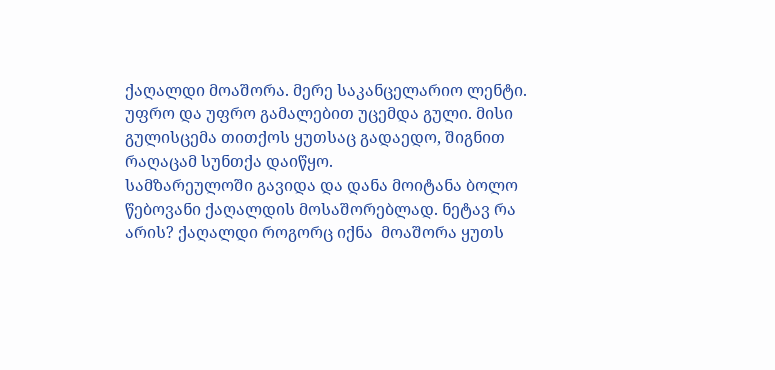ქაღალდი მოაშორა. მერე საკანცელარიო ლენტი. უფრო და უფრო გამალებით უცემდა გული. მისი გულისცემა თითქოს ყუთსაც გადაედო, შიგნით რაღაცამ სუნთქა დაიწყო.
სამზარეულოში გავიდა და დანა მოიტანა ბოლო წებოვანი ქაღალდის მოსაშორებლად. ნეტავ რა არის? ქაღალდი როგორც იქნა  მოაშორა ყუთს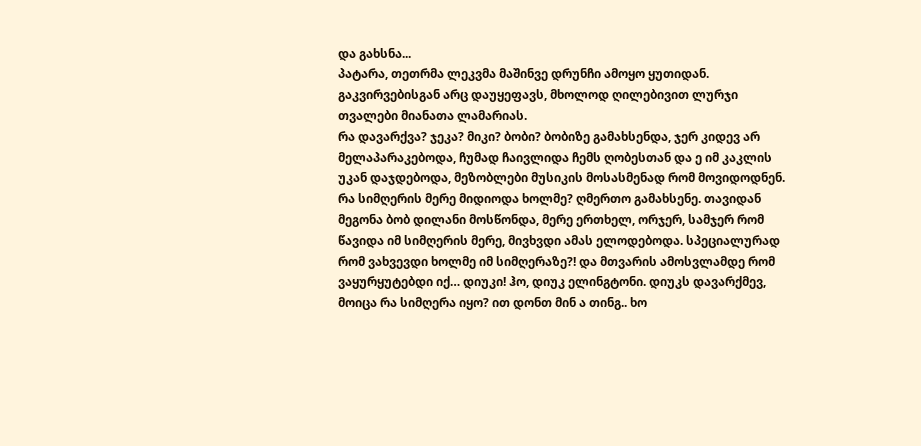და გახსნა...
პატარა, თეთრმა ლეკვმა მაშინვე დრუნჩი ამოყო ყუთიდან. გაკვირვებისგან არც დაუყეფავს, მხოლოდ ღილებივით ლურჯი თვალები მიანათა ლამარიას.
რა დავარქვა? ჯეკა? მიკი? ბობი? ბობიზე გამახსენდა, ჯერ კიდევ არ მელაპარაკებოდა, ჩუმად ჩაივლიდა ჩემს ღობესთან და ე იმ კაკლის უკან დაჯდებოდა, მეზობლები მუსიკის მოსასმენად რომ მოვიდოდნენ. რა სიმღერის მერე მიდიოდა ხოლმე? ღმერთო გამახსენე. თავიდან მეგონა ბობ დილანი მოსწონდა, მერე ერთხელ, ორჯერ, სამჯერ რომ წავიდა იმ სიმღერის მერე, მივხვდი ამას ელოდებოდა. სპეციალურად რომ ვახვევდი ხოლმე იმ სიმღერაზე?! და მთვარის ამოსვლამდე რომ ვაყურყუტებდი იქ… დიუკი! ჰო, დიუკ ელინგტონი. დიუკს დავარქმევ,  მოიცა რა სიმღერა იყო? ით დონთ მინ ა თინგ.. ხო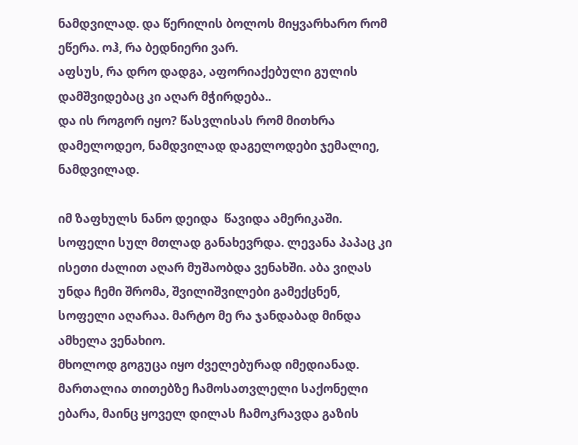ნამდვილად. და წერილის ბოლოს მიყვარხარო რომ ეწერა. ოჰ, რა ბედნიერი ვარ.
აფსუს, რა დრო დადგა, აფორიაქებული გულის დამშვიდებაც კი აღარ მჭირდება..
და ის როგორ იყო? წასვლისას რომ მითხრა დამელოდეო, ნამდვილად დაგელოდები ჯემალიე, ნამდვილად.

იმ ზაფხულს ნანო დეიდა  წავიდა ამერიკაში. სოფელი სულ მთლად განახევრდა. ლევანა პაპაც კი ისეთი ძალით აღარ მუშაობდა ვენახში. აბა ვიღას უნდა ჩემი შრომა, შვილიშვილები გამექცნენ, სოფელი აღარაა. მარტო მე რა ჯანდაბად მინდა ამხელა ვენახიო.
მხოლოდ გოგუცა იყო ძველებურად იმედიანად. მართალია თითებზე ჩამოსათვლელი საქონელი ებარა, მაინც ყოველ დილას ჩამოკრავდა გაზის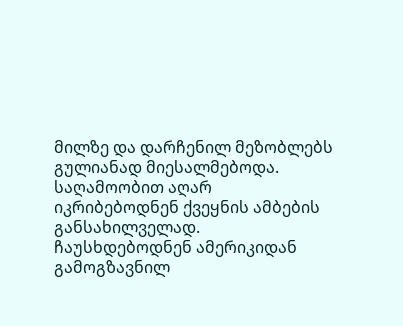მილზე და დარჩენილ მეზობლებს გულიანად მიესალმებოდა.
საღამოობით აღარ იკრიბებოდნენ ქვეყნის ამბების განსახილველად. ჩაუსხდებოდნენ ამერიკიდან გამოგზავნილ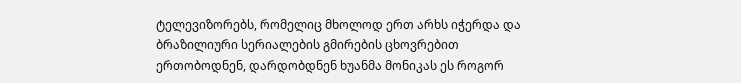ტელევიზორებს, რომელიც მხოლოდ ერთ არხს იჭერდა და ბრაზილიური სერიალების გმირების ცხოვრებით ერთობოდნენ, დარდობდნენ ხუანმა მონიკას ეს როგორ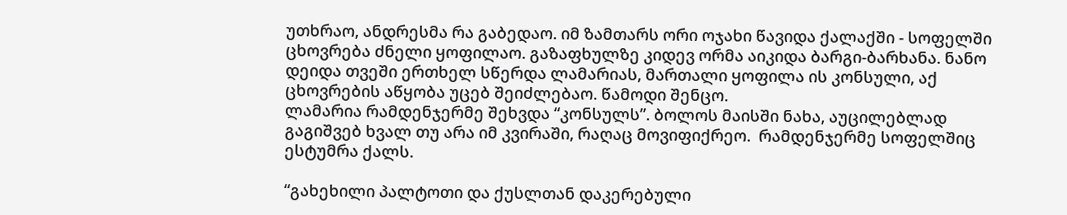უთხრაო, ანდრესმა რა გაბედაო. იმ ზამთარს ორი ოჯახი წავიდა ქალაქში - სოფელში ცხოვრება ძნელი ყოფილაო. გაზაფხულზე კიდევ ორმა აიკიდა ბარგი-ბარხანა. ნანო დეიდა თვეში ერთხელ სწერდა ლამარიას, მართალი ყოფილა ის კონსული, აქ ცხოვრების აწყობა უცებ შეიძლებაო. წამოდი შენცო.
ლამარია რამდენჯერმე შეხვდა “კონსულს”. ბოლოს მაისში ნახა, აუცილებლად გაგიშვებ ხვალ თუ არა იმ კვირაში, რაღაც მოვიფიქრეო.  რამდენჯერმე სოფელშიც ესტუმრა ქალს.

“გახეხილი პალტოთი და ქუსლთან დაკერებული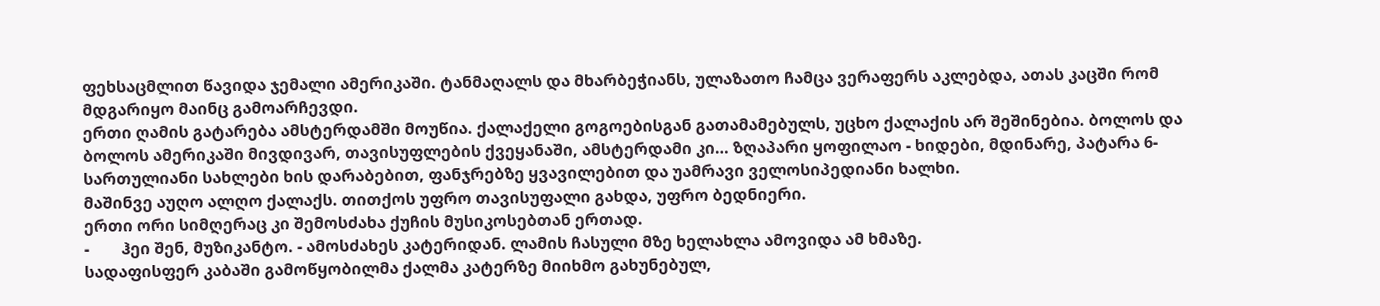ფეხსაცმლით წავიდა ჯემალი ამერიკაში. ტანმაღალს და მხარბეჭიანს, ულაზათო ჩამცა ვერაფერს აკლებდა, ათას კაცში რომ მდგარიყო მაინც გამოარჩევდი.
ერთი ღამის გატარება ამსტერდამში მოუწია. ქალაქელი გოგოებისგან გათამამებულს, უცხო ქალაქის არ შეშინებია. ბოლოს და ბოლოს ამერიკაში მივდივარ, თავისუფლების ქვეყანაში, ამსტერდამი კი… ზღაპარი ყოფილაო - ხიდები, მდინარე, პატარა 6-სართულიანი სახლები ხის დარაბებით, ფანჯრებზე ყვავილებით და უამრავი ველოსიპედიანი ხალხი.
მაშინვე აუღო ალღო ქალაქს. თითქოს უფრო თავისუფალი გახდა, უფრო ბედნიერი.
ერთი ორი სიმღერაც კი შემოსძახა ქუჩის მუსიკოსებთან ერთად.
-        ჰეი შენ, მუზიკანტო. - ამოსძახეს კატერიდან. ლამის ჩასული მზე ხელახლა ამოვიდა ამ ხმაზე.
სადაფისფერ კაბაში გამოწყობილმა ქალმა კატერზე მიიხმო გახუნებულ,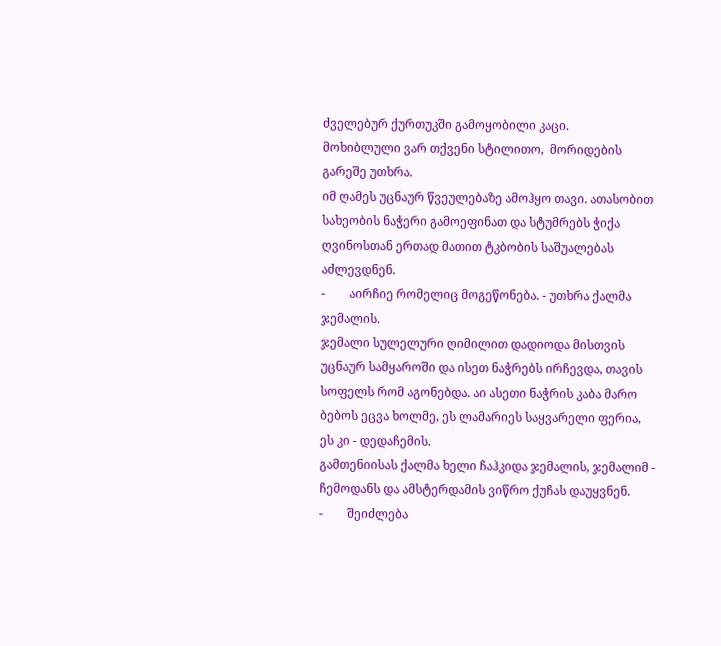ძველებურ ქურთუკში გამოყობილი კაცი.
მოხიბლული ვარ თქვენი სტილითო,  მორიდების გარეშე უთხრა.
იმ ღამეს უცნაურ წვეულებაზე ამოჰყო თავი. ათასობით სახეობის ნაჭერი გამოეფინათ და სტუმრებს ჭიქა ღვინოსთან ერთად მათით ტკბობის საშუალებას აძლევდნენ.
-        აირჩიე რომელიც მოგეწონება. - უთხრა ქალმა ჯემალის.
ჯემალი სულელური ღიმილით დადიოდა მისთვის უცნაურ სამყაროში და ისეთ ნაჭრებს ირჩევდა, თავის სოფელს რომ აგონებდა. აი ასეთი ნაჭრის კაბა მარო ბებოს ეცვა ხოლმე, ეს ლამარიეს საყვარელი ფერია, ეს კი - დედაჩემის.
გამთენიისას ქალმა ხელი ჩაჰკიდა ჯემალის, ჯემალიმ - ჩემოდანს და ამსტერდამის ვიწრო ქუჩას დაუყვნენ.
-        შეიძლება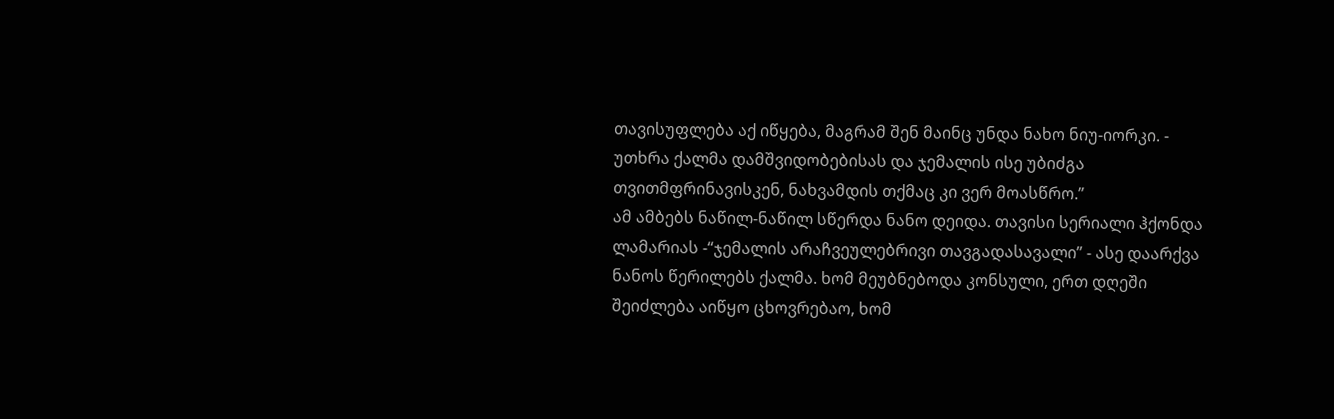თავისუფლება აქ იწყება, მაგრამ შენ მაინც უნდა ნახო ნიუ-იორკი. - უთხრა ქალმა დამშვიდობებისას და ჯემალის ისე უბიძგა თვითმფრინავისკენ, ნახვამდის თქმაც კი ვერ მოასწრო.”
ამ ამბებს ნაწილ-ნაწილ სწერდა ნანო დეიდა. თავისი სერიალი ჰქონდა ლამარიას -“ჯემალის არაჩვეულებრივი თავგადასავალი” - ასე დაარქვა ნანოს წერილებს ქალმა. ხომ მეუბნებოდა კონსული, ერთ დღეში შეიძლება აიწყო ცხოვრებაო, ხომ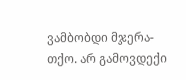ვამბობდი მჯერა-თქო. არ გამოვდექი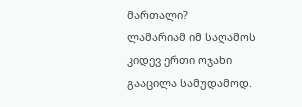მართალი?
ლამარიამ იმ საღამოს კიდევ ერთი ოჯახი გააცილა სამუდამოდ.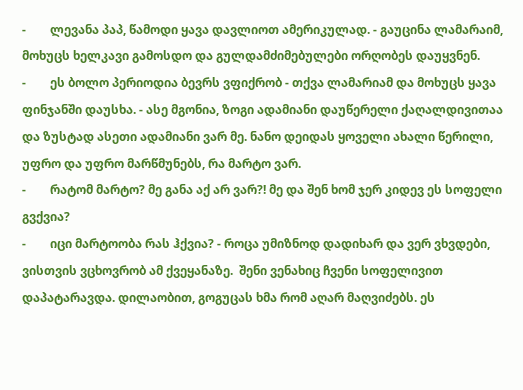-        ლევანა პაპ, წამოდი ყავა დავლიოთ ამერიკულად. - გაუცინა ლამარაიმ, მოხუცს ხელკავი გამოსდო და გულდამძიმებულები ორღობეს დაუყვნენ.
-        ეს ბოლო პერიოდია ბევრს ვფიქრობ - თქვა ლამარიამ და მოხუცს ყავა ფინჯანში დაუსხა. - ასე მგონია, ზოგი ადამიანი დაუწერელი ქაღალდივითაა და ზუსტად ასეთი ადამიანი ვარ მე. ნანო დეიდას ყოველი ახალი წერილი, უფრო და უფრო მარწმუნებს, რა მარტო ვარ.
-        რატომ მარტო? მე განა აქ არ ვარ?! მე და შენ ხომ ჯერ კიდევ ეს სოფელი გვქვია?
-        იცი მარტოობა რას ჰქვია? - როცა უმიზნოდ დადიხარ და ვერ ვხვდები, ვისთვის ვცხოვრობ ამ ქვეყანაზე.  შენი ვენახიც ჩვენი სოფელივით დაპატარავდა. დილაობით, გოგუცას ხმა რომ აღარ მაღვიძებს. ეს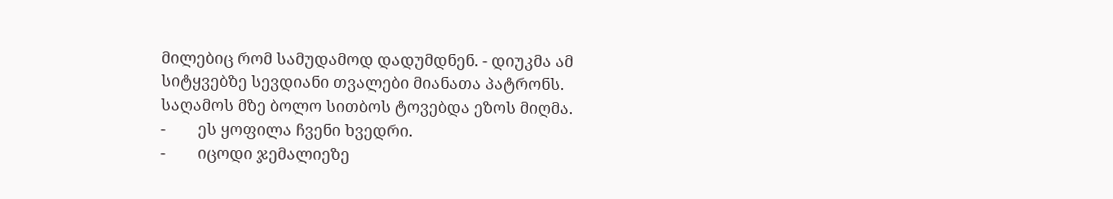მილებიც რომ სამუდამოდ დადუმდნენ. - დიუკმა ამ სიტყვებზე სევდიანი თვალები მიანათა პატრონს. საღამოს მზე ბოლო სითბოს ტოვებდა ეზოს მიღმა.
-        ეს ყოფილა ჩვენი ხვედრი.
-        იცოდი ჯემალიეზე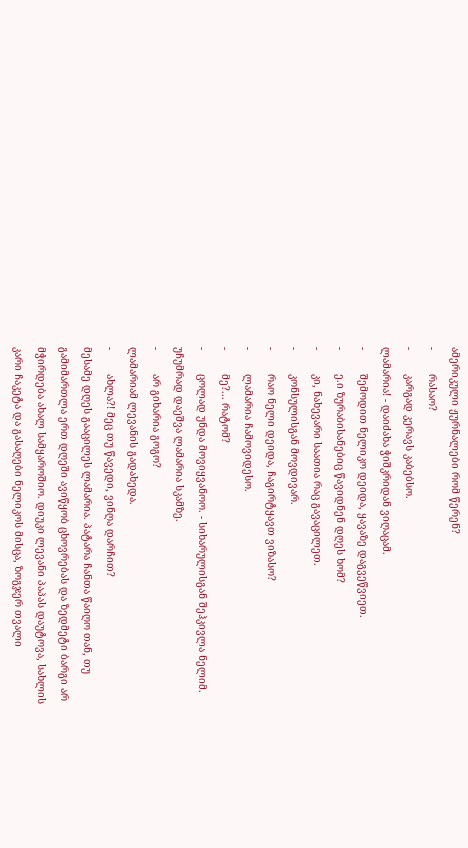ამერიკული ჟურნალები რომ წერენ?
-        რასაო?
-        კარგად კერავს კაბებსო.
ლამარია! - დაიძახა ჭიშკრიდან ვიღაცამ.
-        შემოდით ნელიკო დეიდა, ყავაზე დაგვეწვიეთ.
-        ე.ი ზურაბისანებიც წავიდნენ დღეს ხომ?
-        კი, ნახევარი საათია რაც გავაცილეთ.
-        კონსულისგან მოვდივარ.
-        რაო ნელი დეიდა, ჩაგირტყავთ ვიზასო?
-        ლამარია ჩამოვიდესო.
-        მე?... რატომ?
-        ცოლად უნდა მოვიყვანოო. - სიხარულისგან შეჰკივლა ნელიმ.
უჩუმრად დაეშვა ლამარია სკამზე.
-        არ გიხარია გოგო?
ლამარიამ ლევანის გადახედა.
-        ახლა?! მეც თუ წავედი, ვინღა დარჩით?
მესამე დღეს გააცილეს ლამარია. პატარა ჩანთა წაიღო თან, თუ გამიმართლა ერთ დღეში ავიწყობ ცხოვრებას და ზედმეტი ბარგი არ მჭირდება ახალ სამყაროშიო. დიუკი ლევანი პაპას დაუტოვა, სახლის კარი ჩაკეტა და გასაღები ნელიკოს მისცა, ზოგჯერ თვალი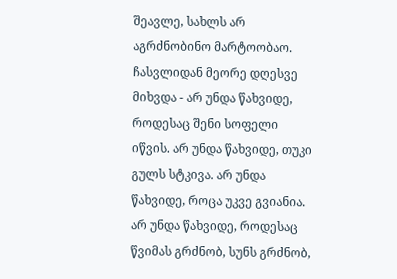შეავლე, სახლს არ აგრძნობინო მარტოობაო.
ჩასვლიდან მეორე დღესვე მიხვდა - არ უნდა წახვიდე, როდესაც შენი სოფელი იწვის. არ უნდა წახვიდე, თუკი გულს სტკივა. არ უნდა წახვიდე, როცა უკვე გვიანია. არ უნდა წახვიდე, როდესაც წვიმას გრძნობ, სუნს გრძნობ,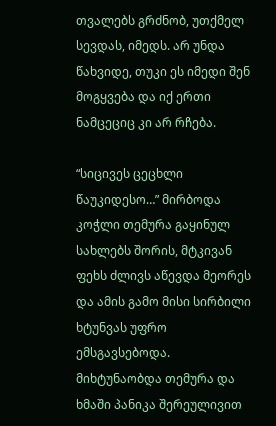თვალებს გრძნობ, უთქმელ სევდას, იმედს. არ უნდა წახვიდე, თუკი ეს იმედი შენ მოგყვება და იქ ერთი ნამცეციც კი არ რჩება.

“სიცივეს ცეცხლი წაუკიდესო…” მირბოდა კოჭლი თემურა გაყინულ სახლებს შორის, მტკივან ფეხს ძლივს აწევდა მეორეს და ამის გამო მისი სირბილი ხტუნვას უფრო ემსგავსებოდა. მიხტუნაობდა თემურა და ხმაში პანიკა შერეულივით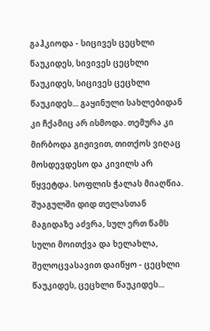გაჰკიოდა - სიცივეს ცეცხლი წაუკიდეს, სივივეს ცეცხლი წაუკიდეს, სიცივეს ცეცხლი წაუკიდეს... გაყინული სახლებიდან კი ჩქამიც არ ისმოდა. თემურა კი მირბოდა გიჟივით, თითქოს ვიღაც მოსდევდესო და კივილს არ წყვეტდა. სოფლის ჭალას მიაღწია. შუაგულში დიდ თელასთან მაგიდაზე აძვრა, სულ ერთ წამს სული მოითქვა და ხელახლა, შელოცვასავით დაიწყო - ცეცხლი წაუკიდეს, ცეცხლი წაუკიდეს...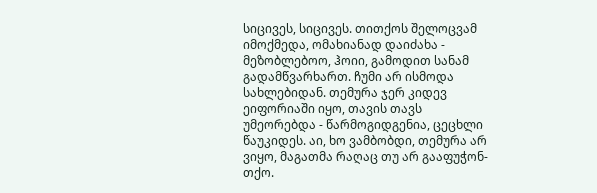სიცივეს, სიცივეს. თითქოს შელოცვამ იმოქმედა, ომახიანად დაიძახა - მეზობლებოო, ჰოიი, გამოდით სანამ გადამწვარხართ. ჩუმი არ ისმოდა სახლებიდან. თემურა ჯერ კიდევ ეიფორიაში იყო, თავის თავს უმეორებდა - წარმოგიდგენია, ცეცხლი წაუკიდეს. აი, ხო ვამბობდი, თემურა არ ვიყო, მაგათმა რაღაც თუ არ გააფუჭონ-თქო.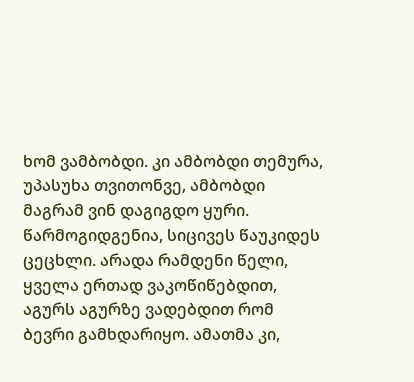ხომ ვამბობდი. კი ამბობდი თემურა, უპასუხა თვითონვე, ამბობდი მაგრამ ვინ დაგიგდო ყური. წარმოგიდგენია, სიცივეს წაუკიდეს ცეცხლი. არადა რამდენი წელი, ყველა ერთად ვაკოწიწებდით, აგურს აგურზე ვადებდით რომ ბევრი გამხდარიყო. ამათმა კი,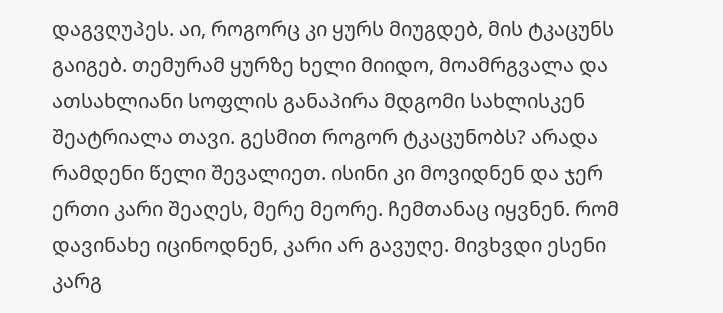დაგვღუპეს. აი, როგორც კი ყურს მიუგდებ, მის ტკაცუნს გაიგებ. თემურამ ყურზე ხელი მიიდო, მოამრგვალა და ათსახლიანი სოფლის განაპირა მდგომი სახლისკენ შეატრიალა თავი. გესმით როგორ ტკაცუნობს? არადა რამდენი წელი შევალიეთ. ისინი კი მოვიდნენ და ჯერ ერთი კარი შეაღეს, მერე მეორე. ჩემთანაც იყვნენ. რომ დავინახე იცინოდნენ, კარი არ გავუღე. მივხვდი ესენი კარგ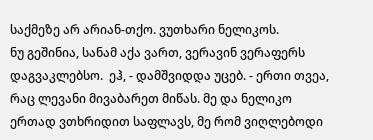საქმეზე არ არიან-თქო. ვუთხარი ნელიკოს.
ნუ გეშინია, სანამ აქა ვართ, ვერავინ ვერაფერს დაგვაკლებსო.  ეჰ, - დამშვიდდა უცებ. - ერთი თვეა, რაც ლევანი მივაბარეთ მიწას. მე და ნელიკო ერთად ვთხრიდით საფლავს, მე რომ ვიღლებოდი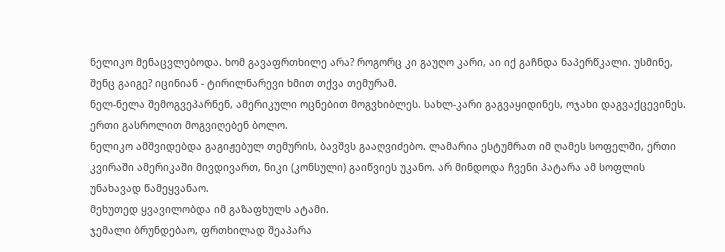ნელიკო მენაცვლებოდა. ხომ გავაფრთხილე არა? როგორც კი გაუღო კარი, აი იქ გაჩნდა ნაპერწკალი. უსმინე, შენც გაიგე? იცინიან - ტირილნარევი ხმით თქვა თემურამ.
ნელ-ნელა შემოგვეპარნენ, ამერიკული ოცნებით მოგვხიბლეს. სახლ-კარი გაგვაყიდინეს, ოჯახი დაგვაქცევინეს.
ერთი გასროლით მოგვიღებენ ბოლო.
ნელიკო ამშვიდებდა გაგიჟებულ თემურის, ბავშვს გააღვიძებო. ლამარია ესტუმრათ იმ ღამეს სოფელში, ერთი კვირაში ამერიკაში მივდივართ, ნიკი (კონსული) გაიწვიეს უკანო. არ მინდოდა ჩვენი პატარა ამ სოფლის უნახავად წამეყვანაო.
მეხუთედ ყვავილობდა იმ გაზაფხულს ატამი.
ჯემალი ბრუნდებაო, ფრთხილად შეაპარა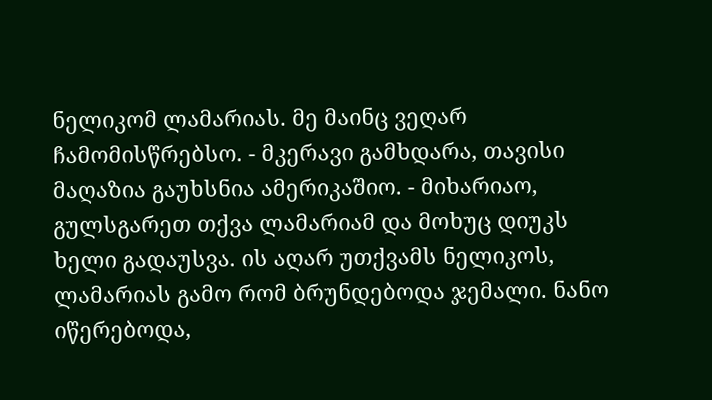ნელიკომ ლამარიას. მე მაინც ვეღარ ჩამომისწრებსო. - მკერავი გამხდარა, თავისი მაღაზია გაუხსნია ამერიკაშიო. - მიხარიაო, გულსგარეთ თქვა ლამარიამ და მოხუც დიუკს ხელი გადაუსვა. ის აღარ უთქვამს ნელიკოს, ლამარიას გამო რომ ბრუნდებოდა ჯემალი. ნანო იწერებოდა,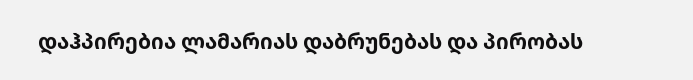დაჰპირებია ლამარიას დაბრუნებას და პირობას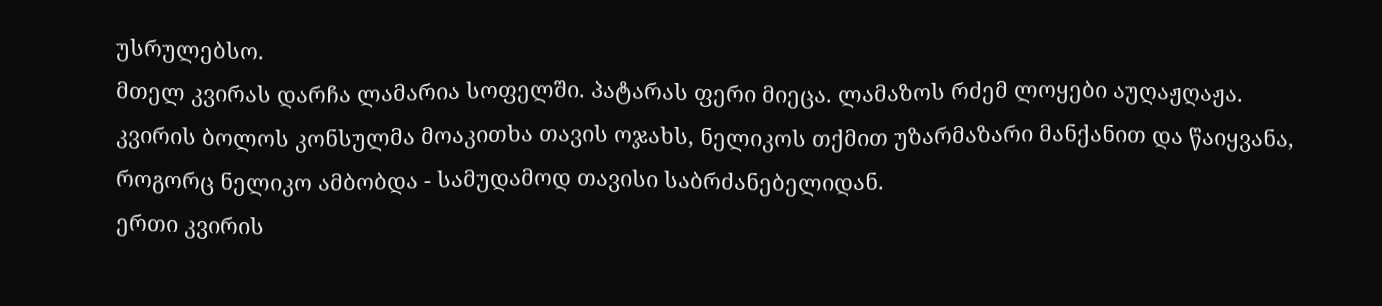უსრულებსო.
მთელ კვირას დარჩა ლამარია სოფელში. პატარას ფერი მიეცა. ლამაზოს რძემ ლოყები აუღაჟღაჟა.
კვირის ბოლოს კონსულმა მოაკითხა თავის ოჯახს, ნელიკოს თქმით უზარმაზარი მანქანით და წაიყვანა, როგორც ნელიკო ამბობდა - სამუდამოდ თავისი საბრძანებელიდან.
ერთი კვირის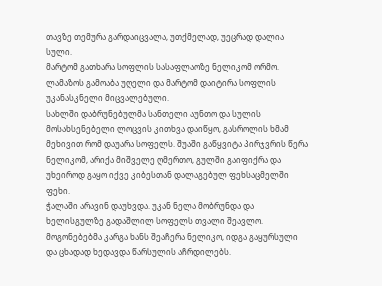თავზე თემურა გარდაიცვალა, უთქმელად, უეცრად დალია სული.
მარტომ გათხარა სოფლის სასაფლაოზე ნელიკომ ორმო. ლამაზოს გამოაბა უღელი და მარტომ დაიტირა სოფლის უკანასკნელი მიცვალებული.
სახლში დაბრუნებულმა სანთელი აუნთო და სულის მოსახსენებელი ლოცვის კითხვა დაიწყო, გასროლის ხმამ მეხივით რომ დაუარა სოფელს. შუაში გაწყვიტა პირჯვრის წერა ნელიკომ, არიქა მიშველე ღმერთო, გულში გაიფიქრა და უხეიროდ გაყო იქვე კიბესთან დალაგებულ ფეხსაცმელში ფეხი.
ჭალაში არავინ დაუხვდა. უკან ნელა მობრუნდა და ხელისგულზე გადაშლილ სოფელს თვალი შეავლო. მოგონებებმა კარგა ხანს შეაჩერა ნელიკო, იდგა გაყურსული და ცხადად ხედავდა წარსულის აჩრდილებს.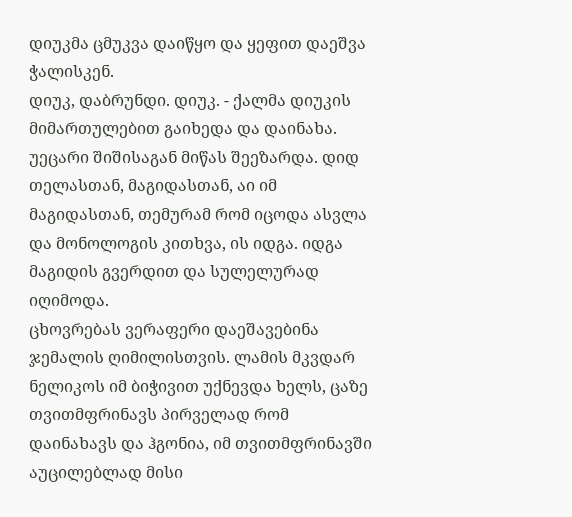დიუკმა ცმუკვა დაიწყო და ყეფით დაეშვა ჭალისკენ.
დიუკ, დაბრუნდი. დიუკ. - ქალმა დიუკის მიმართულებით გაიხედა და დაინახა. უეცარი შიშისაგან მიწას შეეზარდა. დიდ თელასთან, მაგიდასთან, აი იმ მაგიდასთან, თემურამ რომ იცოდა ასვლა და მონოლოგის კითხვა, ის იდგა. იდგა მაგიდის გვერდით და სულელურად იღიმოდა.
ცხოვრებას ვერაფერი დაეშავებინა ჯემალის ღიმილისთვის. ლამის მკვდარ ნელიკოს იმ ბიჭივით უქნევდა ხელს, ცაზე თვითმფრინავს პირველად რომ დაინახავს და ჰგონია, იმ თვითმფრინავში აუცილებლად მისი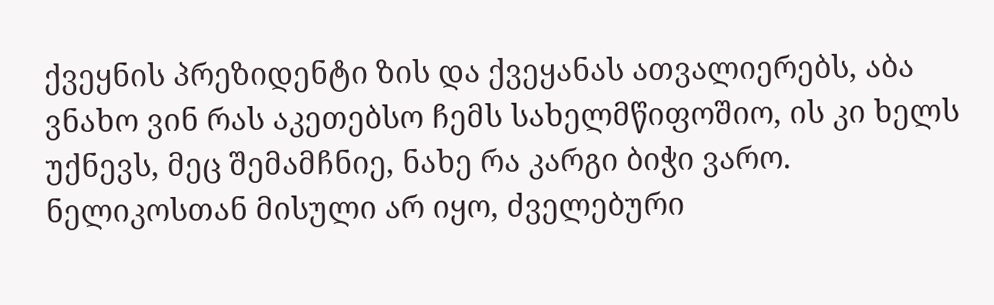ქვეყნის პრეზიდენტი ზის და ქვეყანას ათვალიერებს, აბა ვნახო ვინ რას აკეთებსო ჩემს სახელმწიფოშიო, ის კი ხელს უქნევს, მეც შემამჩნიე, ნახე რა კარგი ბიჭი ვარო.
ნელიკოსთან მისული არ იყო, ძველებური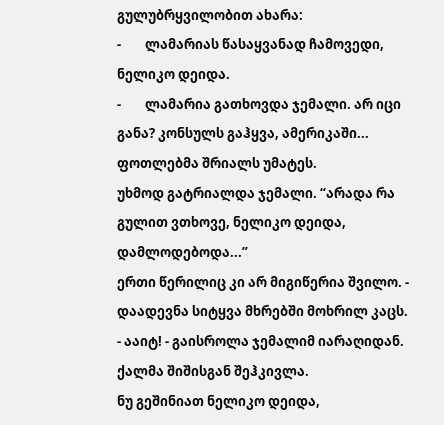გულუბრყვილობით ახარა:
-        ლამარიას წასაყვანად ჩამოვედი, ნელიკო დეიდა.
-        ლამარია გათხოვდა ჯემალი. არ იცი განა? კონსულს გაჰყვა, ამერიკაში...
ფოთლებმა შრიალს უმატეს.
უხმოდ გატრიალდა ჯემალი. “არადა რა გულით ვთხოვე, ნელიკო დეიდა, დამლოდებოდა...”
ერთი წერილიც კი არ მიგიწერია შვილო. - დაადევნა სიტყვა მხრებში მოხრილ კაცს.
- ააიტ! - გაისროლა ჯემალიმ იარაღიდან.
ქალმა შიშისგან შეჰკივლა.
ნუ გეშინიათ ნელიკო დეიდა,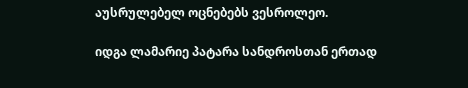აუსრულებელ ოცნებებს ვესროლეო.

იდგა ლამარიე პატარა სანდროსთან ერთად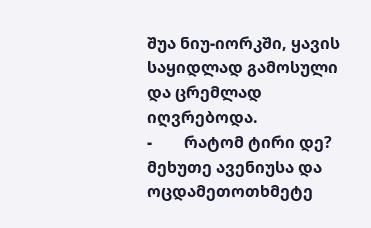შუა ნიუ-იორკში, ყავის საყიდლად გამოსული და ცრემლად იღვრებოდა.
-        რატომ ტირი დე?
მეხუთე ავენიუსა და ოცდამეთოთხმეტე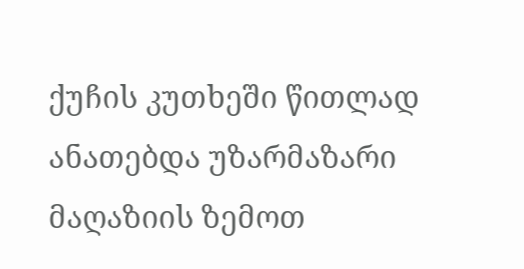ქუჩის კუთხეში წითლად ანათებდა უზარმაზარი მაღაზიის ზემოთ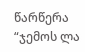წარწერა  “ჯემოს ლა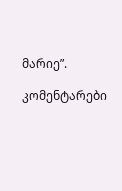მარიე”.

კომენტარები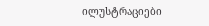ილუსტრაციები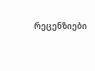რეცენზიები